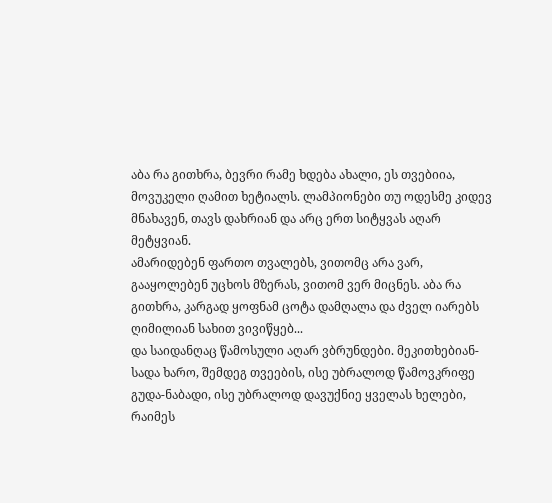აბა რა გითხრა, ბევრი რამე ხდება ახალი, ეს თვებიია, მოვუკელი ღამით ხეტიალს. ლამპიონები თუ ოდესმე კიდევ მნახავენ, თავს დახრიან და არც ერთ სიტყვას აღარ მეტყვიან.
ამარიდებენ ფართო თვალებს, ვითომც არა ვარ, გააყოლებენ უცხოს მზერას, ვითომ ვერ მიცნეს. აბა რა გითხრა, კარგად ყოფნამ ცოტა დამღალა და ძველ იარებს ღიმილიან სახით ვივიწყებ...
და საიდანღაც წამოსული აღარ ვბრუნდები. მეკითხებიან- სადა ხარო, შემდეგ თვეების, ისე უბრალოდ წამოვკრიფე გუდა-ნაბადი, ისე უბრალოდ დავუქნიე ყველას ხელები,
რაიმეს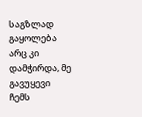საგზლად გაყოლება არც კი დამჭირდა, მე გავუყევი ჩემს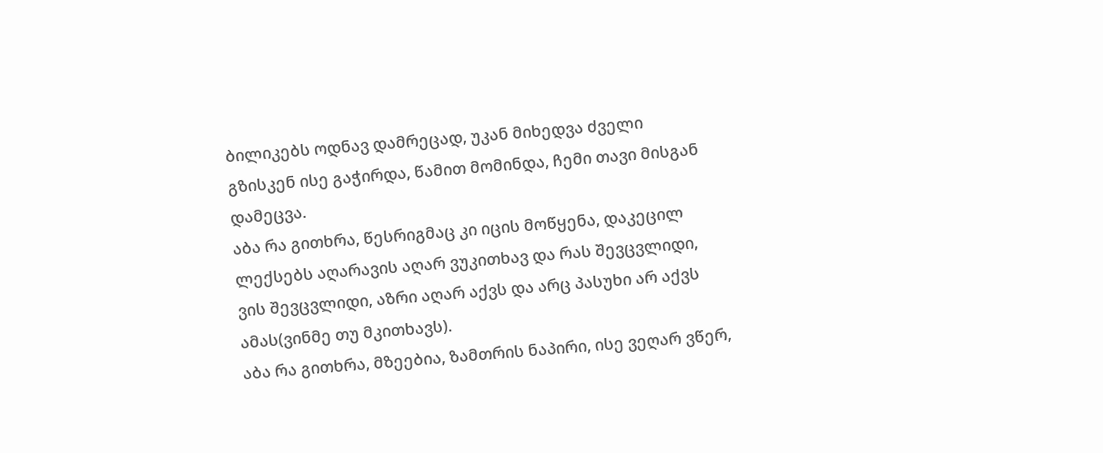ბილიკებს ოდნავ დამრეცად, უკან მიხედვა ძველი გზისკენ ისე გაჭირდა, წამით მომინდა, ჩემი თავი მისგან დამეცვა.
აბა რა გითხრა, წესრიგმაც კი იცის მოწყენა, დაკეცილ ლექსებს აღარავის აღარ ვუკითხავ და რას შევცვლიდი, ვის შევცვლიდი, აზრი აღარ აქვს და არც პასუხი არ აქვს ამას(ვინმე თუ მკითხავს).
აბა რა გითხრა, მზეებია, ზამთრის ნაპირი, ისე ვეღარ ვწერ,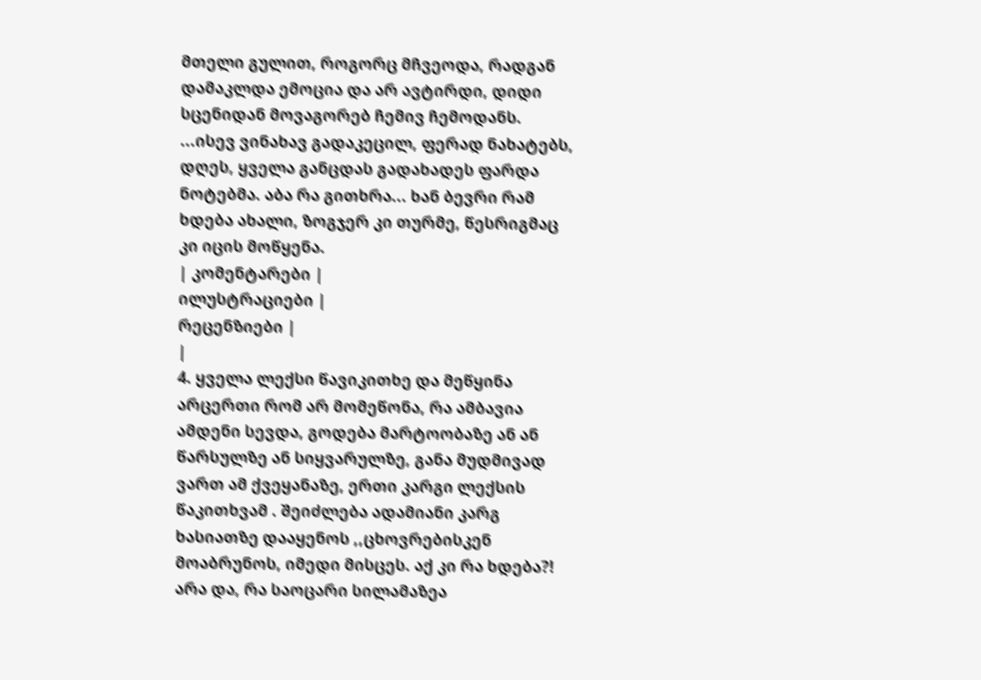მთელი გულით, როგორც მჩვეოდა, რადგან დამაკლდა ემოცია და არ ავტირდი, დიდი სცენიდან მოვაგორებ ჩემივ ჩემოდანს.
...ისევ ვინახავ გადაკეცილ, ფერად ნახატებს, დღეს, ყველა განცდას გადახადეს ფარდა ნოტებმა. აბა რა გითხრა... ხან ბევრი რამ ხდება ახალი, ზოგჯერ კი თურმე, წესრიგმაც კი იცის მოწყენა.
| კომენტარები |
ილუსტრაციები |
რეცენზიები |
|
4. ყველა ლექსი წავიკითხე და მეწყინა არცერთი რომ არ მომეწონა, რა ამბავია ამდენი სევდა, გოდება მარტოობაზე ან ან წარსულზე ან სიყვარულზე, განა მუდმივად ვართ ამ ქვეყანაზე, ერთი კარგი ლექსის წაკითხვამ . შეიძლება ადამიანი კარგ ხასიათზე დააყენოს ,,ცხოვრებისკენ მოაბრუნოს, იმედი მისცეს. აქ კი რა ხდება?! არა და, რა საოცარი სილამაზეა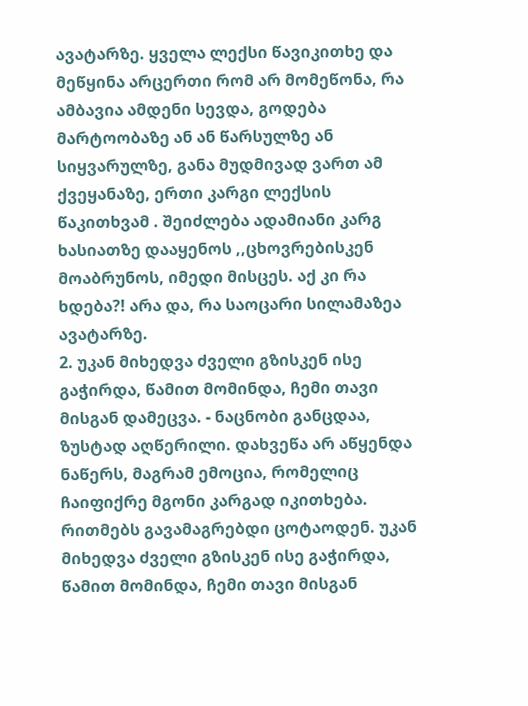ავატარზე. ყველა ლექსი წავიკითხე და მეწყინა არცერთი რომ არ მომეწონა, რა ამბავია ამდენი სევდა, გოდება მარტოობაზე ან ან წარსულზე ან სიყვარულზე, განა მუდმივად ვართ ამ ქვეყანაზე, ერთი კარგი ლექსის წაკითხვამ . შეიძლება ადამიანი კარგ ხასიათზე დააყენოს ,,ცხოვრებისკენ მოაბრუნოს, იმედი მისცეს. აქ კი რა ხდება?! არა და, რა საოცარი სილამაზეა ავატარზე.
2. უკან მიხედვა ძველი გზისკენ ისე გაჭირდა, წამით მომინდა, ჩემი თავი მისგან დამეცვა. - ნაცნობი განცდაა, ზუსტად აღწერილი. დახვეწა არ აწყენდა ნაწერს, მაგრამ ემოცია, რომელიც ჩაიფიქრე მგონი კარგად იკითხება. რითმებს გავამაგრებდი ცოტაოდენ. უკან მიხედვა ძველი გზისკენ ისე გაჭირდა, წამით მომინდა, ჩემი თავი მისგან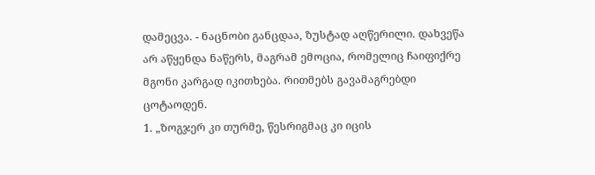დამეცვა. - ნაცნობი განცდაა, ზუსტად აღწერილი. დახვეწა არ აწყენდა ნაწერს, მაგრამ ემოცია, რომელიც ჩაიფიქრე მგონი კარგად იკითხება. რითმებს გავამაგრებდი ცოტაოდენ.
1. „ზოგჯერ კი თურმე, წესრიგმაც კი იცის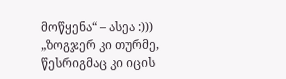მოწყენა“ – ასეა :))) „ზოგჯერ კი თურმე, წესრიგმაც კი იცის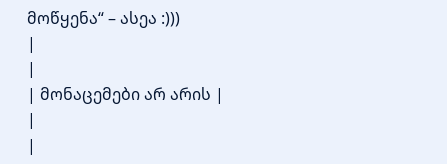მოწყენა“ – ასეა :)))
|
|
| მონაცემები არ არის |
|
|